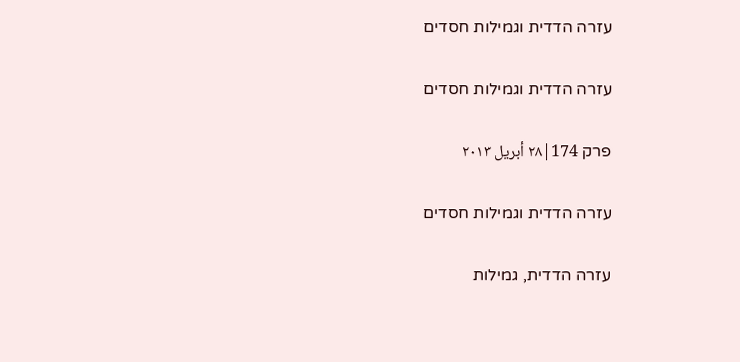עזרה הדדית וגמילות חסדים

עזרה הדדית וגמילות חסדים

פרק 174|٢٨ أبريل ٢٠١٣

עזרה הדדית וגמילות חסדים

עזרה הדדית, גמילות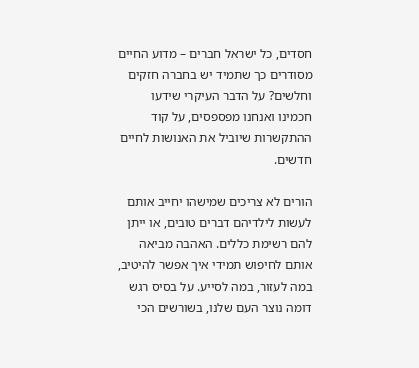חסדים, כל ישראל חברים – מדוע החיים מסודרים כך שתמיד יש בחברה חזקים וחלשים? על הדבר העיקרי שידעו חכמינו ואנחנו מפספסים, על קוד ההתקשרות שיוביל את האנושות לחיים חדשים.

הורים לא צריכים שמישהו יחייב אותם לעשות לילדיהם דברים טובים, או ייתן להם רשימת כללים. האהבה מביאה אותם לחיפוש תמידי איך אפשר להיטיב, במה לעזור, במה לסייע. על בסיס רגש דומה נוצר העם שלנו, בשורשים הכי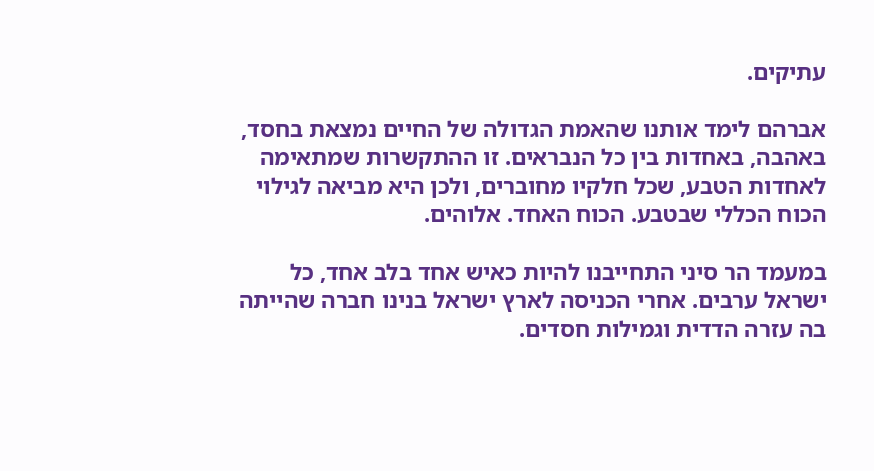עתיקים.

אברהם לימד אותנו שהאמת הגדולה של החיים נמצאת בחסד, באהבה, באחדות בין כל הנבראים. זו ההתקשרות שמתאימה לאחדות הטבע, שכל חלקיו מחוברים, ולכן היא מביאה לגילוי הכוח הכללי שבטבע. הכוח האחד. אלוהים.

במעמד הר סיני התחייבנו להיות כאיש אחד בלב אחד, כל ישראל ערבים. אחרי הכניסה לארץ ישראל בנינו חברה שהייתה בה עזרה הדדית וגמילות חסדים.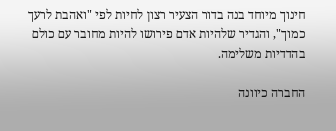חינוך מיוחד בנה בדור הצעיר רצון לחיות לפי "ואהבת לרעך כמוך", והגדיר שלהיות אדם פירושו להיות מחובר עם כולם בהדדיות משלימה.

החברה כיוונה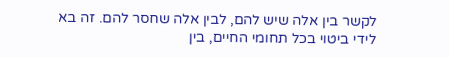לקשר בין אלה שיש להם, לבין אלה שחסר להם. זה בא לידי ביטוי בכל תחומי החיים, בין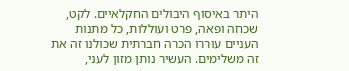היתר באיסוף היבולים החקלאיים. לקט, שכחה ופאה, פרט ועוללות, כל מתנות העניים עוררו הכרה חברתית שכולנו זה את זה משלימים. העשיר נותן מזון לעני,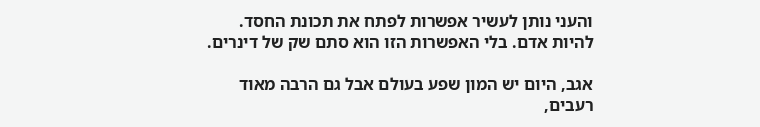והעני נותן לעשיר אפשרות לפתח את תכונת החסד. להיות אדם. בלי האפשרות הזו הוא סתם שק של דינרים.

אגב, היום יש המון שפע בעולם אבל גם הרבה מאוד רעבים,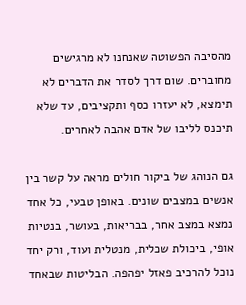מהסיבה הפשוטה שאנחנו לא מרגישים מחוברים. שום דרך לסדר את הדברים לא תימצא, לא יעזרו כסף ותקציבים, עד שלא תיכנס לליבו של אדם אהבה לאחרים.

גם הנוהג של ביקור חולים מראה על קשר בין אנשים במצבים שונים. באופן טבעי, כל אחד נמצא במצב אחר, בבריאות, בעושר, בנטיות אופי, ביכולת שכלית, מנטלית ועוד, ורק יחד נוכל להרכיב פאזל יפהפה. הבליטות שבאחד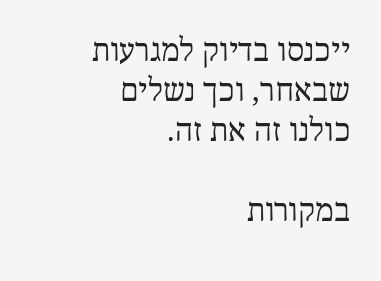ייכנסו בדיוק למגרעות שבאחר, וכך נשלים כולנו זה את זה.

במקורות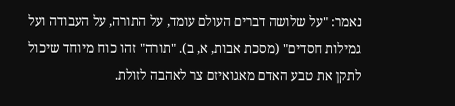נאמר: "על שלושה דברים העולם עומד, על התורה, על העבודה ועל גמילות חסדים" (מסכת אבות, א, ב). "תורה" זהו כוח מיוחד שיכול לתקן את טבע האדם מאגואיזם צר לאהבה לזולת.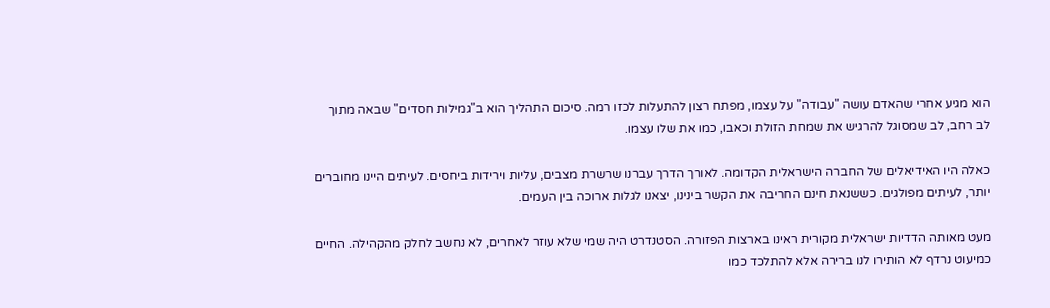הוא מגיע אחרי שהאדם עושה "עבודה" על עצמו, מפתח רצון להתעלות לכזו רמה. סיכום התהליך הוא ב"גמילות חסדים" שבאה מתוך לב רחב, לב שמסוגל להרגיש את שמחת הזולת וכאבו, כמו את שלו עצמו.

כאלה היו האידיאלים של החברה הישראלית הקדומה. לאורך הדרך עברנו שרשרת מצבים, עליות וירידות ביחסים. לעיתים היינו מחוברים יותר, לעיתים מפולגים. כששנאת חינם החריבה את הקשר בינינו, יצאנו לגלות ארוכה בין העמים.

מעט מאותה הדדיות ישראלית מקורית ראינו בארצות הפזורה. הסטנדרט היה שמי שלא עוזר לאחרים, לא נחשב לחלק מהקהילה. החיים כמיעוט נרדף לא הותירו לנו ברירה אלא להתלכד כמו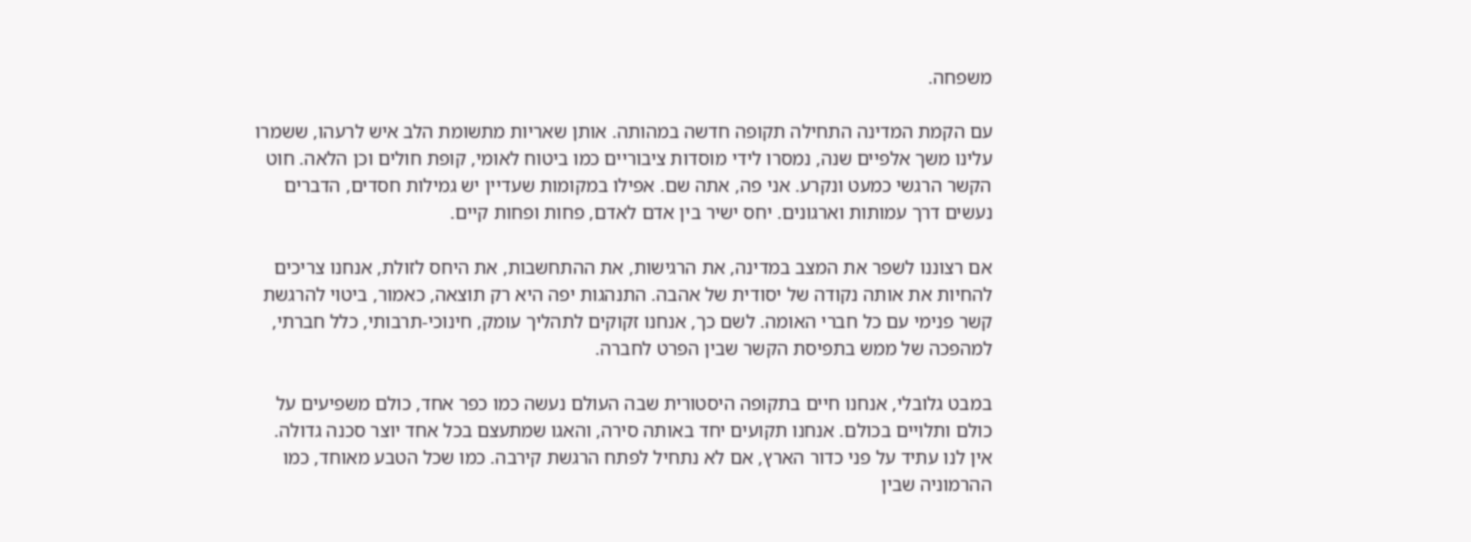משפחה.

עם הקמת המדינה התחילה תקופה חדשה במהותה. אותן שאריות מתשומת הלב איש לרעהו, ששמרו עלינו משך אלפיים שנה, נמסרו לידי מוסדות ציבוריים כמו ביטוח לאומי, קופת חולים וכן הלאה. חוט הקשר הרגשי כמעט ונקרע. אני פה, אתה שם. אפילו במקומות שעדיין יש גמילות חסדים, הדברים נעשים דרך עמותות וארגונים. יחס ישיר בין אדם לאדם, פחות ופחות קיים.

אם רצוננו לשפר את המצב במדינה, את הרגישות, את ההתחשבות, את היחס לזולת, אנחנו צריכים להחיות את אותה נקודה של יסודית של אהבה. התנהגות יפה היא רק תוצאה, כאמור, ביטוי להרגשת קשר פנימי עם כל חברי האומה. לשם כך, אנחנו זקוקים לתהליך עומק, חינוכי-תרבותי, כלל חברתי, למהפכה של ממש בתפיסת הקשר שבין הפרט לחברה.

במבט גלובלי, אנחנו חיים בתקופה היסטורית שבה העולם נעשה כמו כפר אחד, כולם משפיעים על כולם ותלויים בכולם. אנחנו תקועים יחד באותה סירה, והאגו שמתעצם בכל אחד יוצר סכנה גדולה. אין לנו עתיד על פני כדור הארץ, אם לא נתחיל לפתח הרגשת קירבה. כמו שכל הטבע מאוחד, כמו ההרמוניה שבין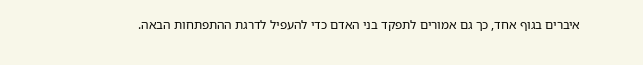איברים בגוף אחד, כך גם אמורים לתפקד בני האדם כדי להעפיל לדרגת ההתפתחות הבאה.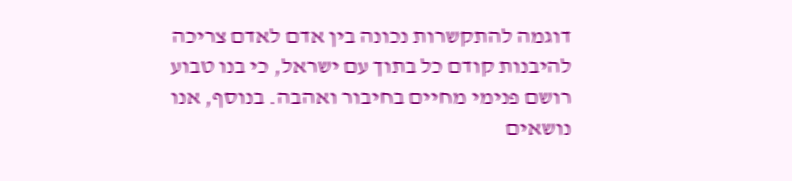דוגמה להתקשרות נכונה בין אדם לאדם צריכה להיבנות קודם כל בתוך עם ישראל, כי בנו טבוע רושם פנימי מחיים בחיבור ואהבה. בנוסף, אנו נושאים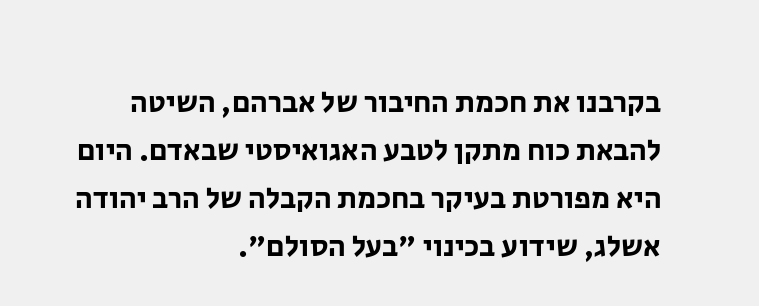בקרבנו את חכמת החיבור של אברהם, השיטה להבאת כוח מתקן לטבע האגואיסטי שבאדם. היום היא מפורטת בעיקר בחכמת הקבלה של הרב יהודה אשלג, שידוע בכינוי "בעל הסולם".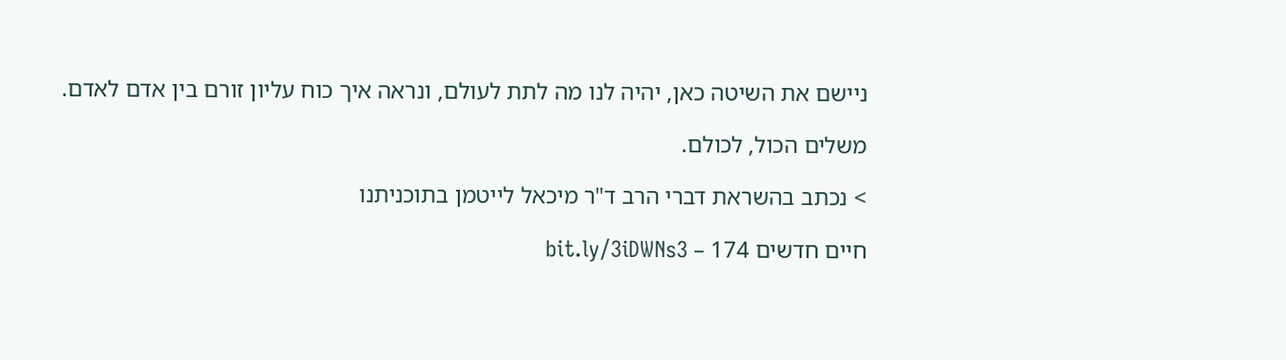ניישם את השיטה כאן, יהיה לנו מה לתת לעולם, ונראה איך כוח עליון זורם בין אדם לאדם.

משלים הכול, לכולם.

> נכתב בהשראת דברי הרב ד"ר מיכאל לייטמן בתוכניתנו

חיים חדשים 174 – bit.ly/3iDWNs3